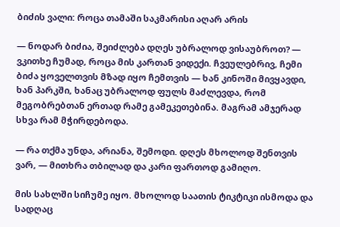ბიძის ვალი: როცა თამაში საკმარისი აღარ არის

— ნოდარ ბიძია, შეიძლება დღეს უბრალოდ ვისაუბროთ? — ვკითხე ჩუმად, როცა მის კართან ვიდექი. ჩვეულებრივ, ჩემი ბიძა ყოველთვის მზად იყო ჩემთვის — ხან კინოში მივყავდი, ხან პარკში, ხანაც უბრალოდ ფულს მაძლევდა, რომ მეგობრებთან ერთად რამე გამეკეთებინა. მაგრამ ამჯერად სხვა რამ მჭირდებოდა.

— რა თქმა უნდა, არიანა, შემოდი. დღეს მხოლოდ შენთვის ვარ, — მითხრა თბილად და კარი ფართოდ გამიღო.

მის სახლში სიჩუმე იყო. მხოლოდ საათის ტიკტიკი ისმოდა და სადღაც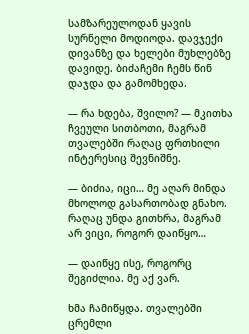სამზარეულოდან ყავის სურნელი მოდიოდა. დავჯექი დივანზე და ხელები მუხლებზე დავიდე. ბიძაჩემი ჩემს წინ დაჯდა და გამომხედა.

— რა ხდება, შვილო? — მკითხა ჩვეული სითბოთი, მაგრამ თვალებში რაღაც ფრთხილი ინტერესიც შევნიშნე.

— ბიძია, იცი… მე აღარ მინდა მხოლოდ გასართობად გნახო. რაღაც უნდა გითხრა, მაგრამ არ ვიცი, როგორ დაიწყო…

— დაიწყე ისე, როგორც შეგიძლია. მე აქ ვარ.

ხმა ჩამიწყდა. თვალებში ცრემლი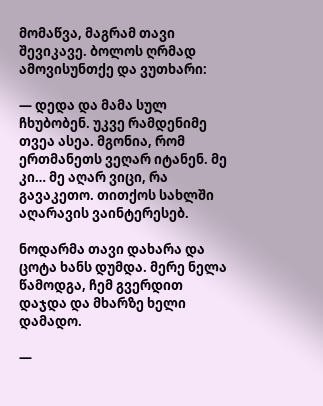მომაწვა, მაგრამ თავი შევიკავე. ბოლოს ღრმად ამოვისუნთქე და ვუთხარი:

— დედა და მამა სულ ჩხუბობენ. უკვე რამდენიმე თვეა ასეა. მგონია, რომ ერთმანეთს ვეღარ იტანენ. მე კი… მე აღარ ვიცი, რა გავაკეთო. თითქოს სახლში აღარავის ვაინტერესებ.

ნოდარმა თავი დახარა და ცოტა ხანს დუმდა. მერე ნელა წამოდგა, ჩემ გვერდით დაჯდა და მხარზე ხელი დამადო.

—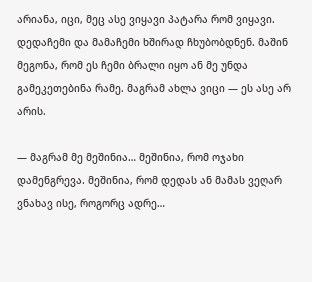არიანა, იცი, მეც ასე ვიყავი პატარა რომ ვიყავი. დედაჩემი და მამაჩემი ხშირად ჩხუბობდნენ. მაშინ მეგონა, რომ ეს ჩემი ბრალი იყო ან მე უნდა გამეკეთებინა რამე. მაგრამ ახლა ვიცი — ეს ასე არ არის.

— მაგრამ მე მეშინია… მეშინია, რომ ოჯახი დამენგრევა. მეშინია, რომ დედას ან მამას ვეღარ ვნახავ ისე, როგორც ადრე…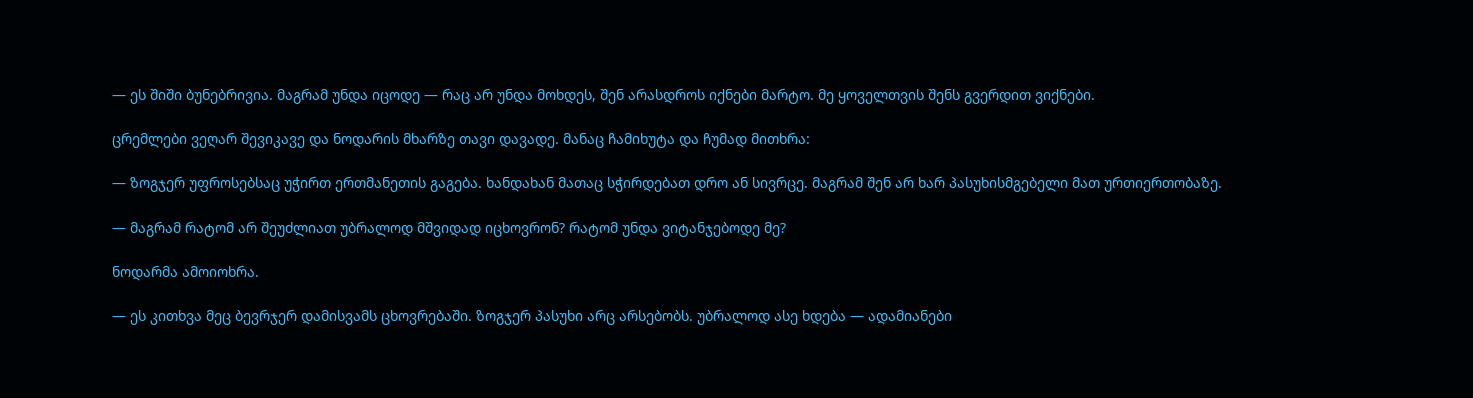— ეს შიში ბუნებრივია. მაგრამ უნდა იცოდე — რაც არ უნდა მოხდეს, შენ არასდროს იქნები მარტო. მე ყოველთვის შენს გვერდით ვიქნები.

ცრემლები ვეღარ შევიკავე და ნოდარის მხარზე თავი დავადე. მანაც ჩამიხუტა და ჩუმად მითხრა:

— ზოგჯერ უფროსებსაც უჭირთ ერთმანეთის გაგება. ხანდახან მათაც სჭირდებათ დრო ან სივრცე. მაგრამ შენ არ ხარ პასუხისმგებელი მათ ურთიერთობაზე.

— მაგრამ რატომ არ შეუძლიათ უბრალოდ მშვიდად იცხოვრონ? რატომ უნდა ვიტანჯებოდე მე?

ნოდარმა ამოიოხრა.

— ეს კითხვა მეც ბევრჯერ დამისვამს ცხოვრებაში. ზოგჯერ პასუხი არც არსებობს. უბრალოდ ასე ხდება — ადამიანები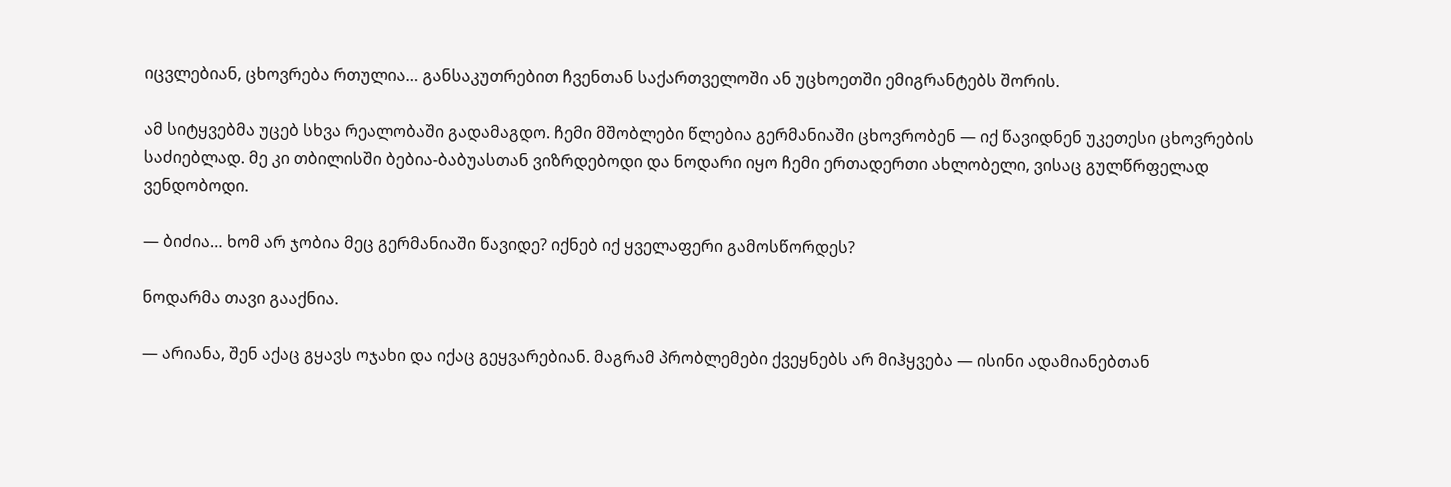იცვლებიან, ცხოვრება რთულია… განსაკუთრებით ჩვენთან საქართველოში ან უცხოეთში ემიგრანტებს შორის.

ამ სიტყვებმა უცებ სხვა რეალობაში გადამაგდო. ჩემი მშობლები წლებია გერმანიაში ცხოვრობენ — იქ წავიდნენ უკეთესი ცხოვრების საძიებლად. მე კი თბილისში ბებია-ბაბუასთან ვიზრდებოდი და ნოდარი იყო ჩემი ერთადერთი ახლობელი, ვისაც გულწრფელად ვენდობოდი.

— ბიძია… ხომ არ ჯობია მეც გერმანიაში წავიდე? იქნებ იქ ყველაფერი გამოსწორდეს?

ნოდარმა თავი გააქნია.

— არიანა, შენ აქაც გყავს ოჯახი და იქაც გეყვარებიან. მაგრამ პრობლემები ქვეყნებს არ მიჰყვება — ისინი ადამიანებთან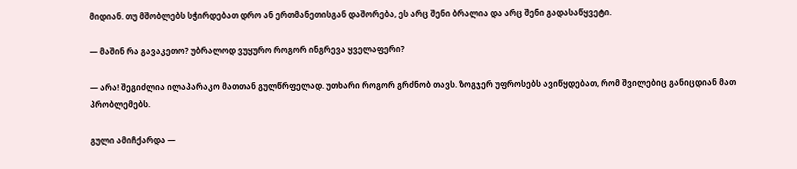მიდიან. თუ მშობლებს სჭირდებათ დრო ან ერთმანეთისგან დაშორება, ეს არც შენი ბრალია და არც შენი გადასაწყვეტი.

— მაშინ რა გავაკეთო? უბრალოდ ვუყურო როგორ ინგრევა ყველაფერი?

— არა! შეგიძლია ილაპარაკო მათთან გულწრფელად. უთხარი როგორ გრძნობ თავს. ზოგჯერ უფროსებს ავიწყდებათ, რომ შვილებიც განიცდიან მათ პრობლემებს.

გული ამიჩქარდა —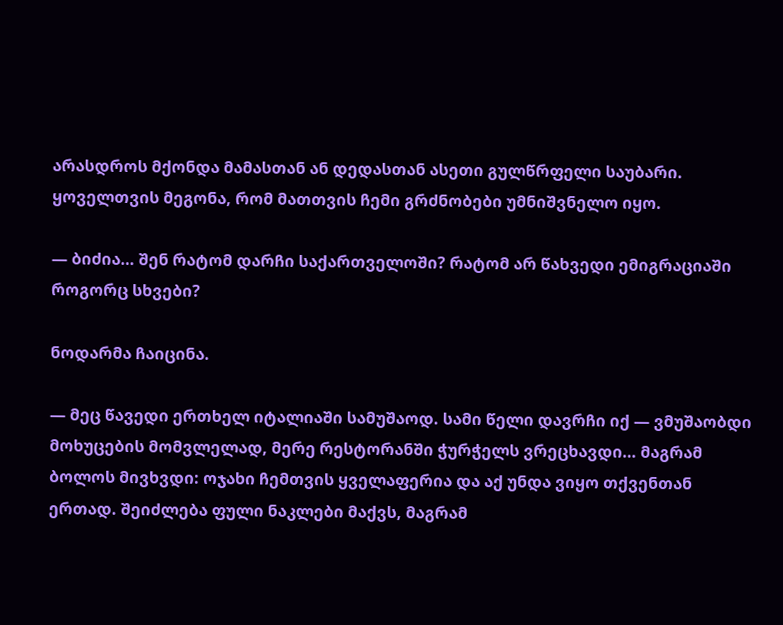არასდროს მქონდა მამასთან ან დედასთან ასეთი გულწრფელი საუბარი. ყოველთვის მეგონა, რომ მათთვის ჩემი გრძნობები უმნიშვნელო იყო.

— ბიძია… შენ რატომ დარჩი საქართველოში? რატომ არ წახვედი ემიგრაციაში როგორც სხვები?

ნოდარმა ჩაიცინა.

— მეც წავედი ერთხელ იტალიაში სამუშაოდ. სამი წელი დავრჩი იქ — ვმუშაობდი მოხუცების მომვლელად, მერე რესტორანში ჭურჭელს ვრეცხავდი… მაგრამ ბოლოს მივხვდი: ოჯახი ჩემთვის ყველაფერია და აქ უნდა ვიყო თქვენთან ერთად. შეიძლება ფული ნაკლები მაქვს, მაგრამ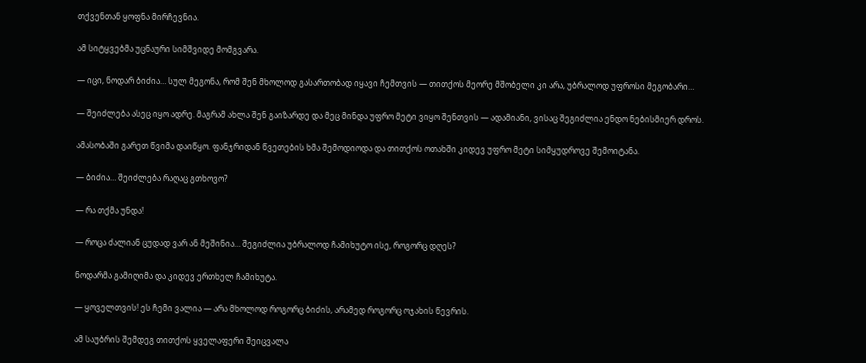თქვენთან ყოფნა მირჩევნია.

ამ სიტყვებმა უცნაური სიმშვიდე მომგვარა.

— იცი, ნოდარ ბიძია… სულ მეგონა, რომ შენ მხოლოდ გასართობად იყავი ჩემთვის — თითქოს მეორე მშობელი კი არა, უბრალოდ უფროსი მეგობარი…

— შეიძლება ასეც იყო ადრე. მაგრამ ახლა შენ გაიზარდე და მეც მინდა უფრო მეტი ვიყო შენთვის — ადამიანი, ვისაც შეგიძლია ენდო ნებისმიერ დროს.

ამასობაში გარეთ წვიმა დაიწყო. ფანჯრიდან წვეთების ხმა შემოდიოდა და თითქოს ოთახში კიდევ უფრო მეტი სიმყუდროვე შემოიტანა.

— ბიძია… შეიძლება რაღაც გთხოვო?

— რა თქმა უნდა!

— როცა ძალიან ცუდად ვარ ან მეშინია… შეგიძლია უბრალოდ ჩამიხუტო ისე, როგორც დღეს?

ნოდარმა გამიღიმა და კიდევ ერთხელ ჩამიხუტა.

— ყოველთვის! ეს ჩემი ვალია — არა მხოლოდ როგორც ბიძის, არამედ როგორც ოჯახის წევრის.

ამ საუბრის შემდეგ თითქოს ყველაფერი შეიცვალა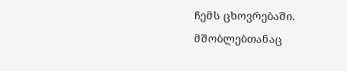ჩემს ცხოვრებაში. მშობლებთანაც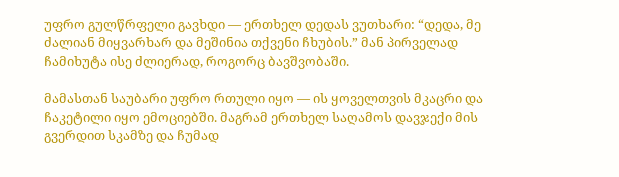უფრო გულწრფელი გავხდი — ერთხელ დედას ვუთხარი: “დედა, მე ძალიან მიყვარხარ და მეშინია თქვენი ჩხუბის.” მან პირველად ჩამიხუტა ისე ძლიერად, როგორც ბავშვობაში.

მამასთან საუბარი უფრო რთული იყო — ის ყოველთვის მკაცრი და ჩაკეტილი იყო ემოციებში. მაგრამ ერთხელ საღამოს დავჯექი მის გვერდით სკამზე და ჩუმად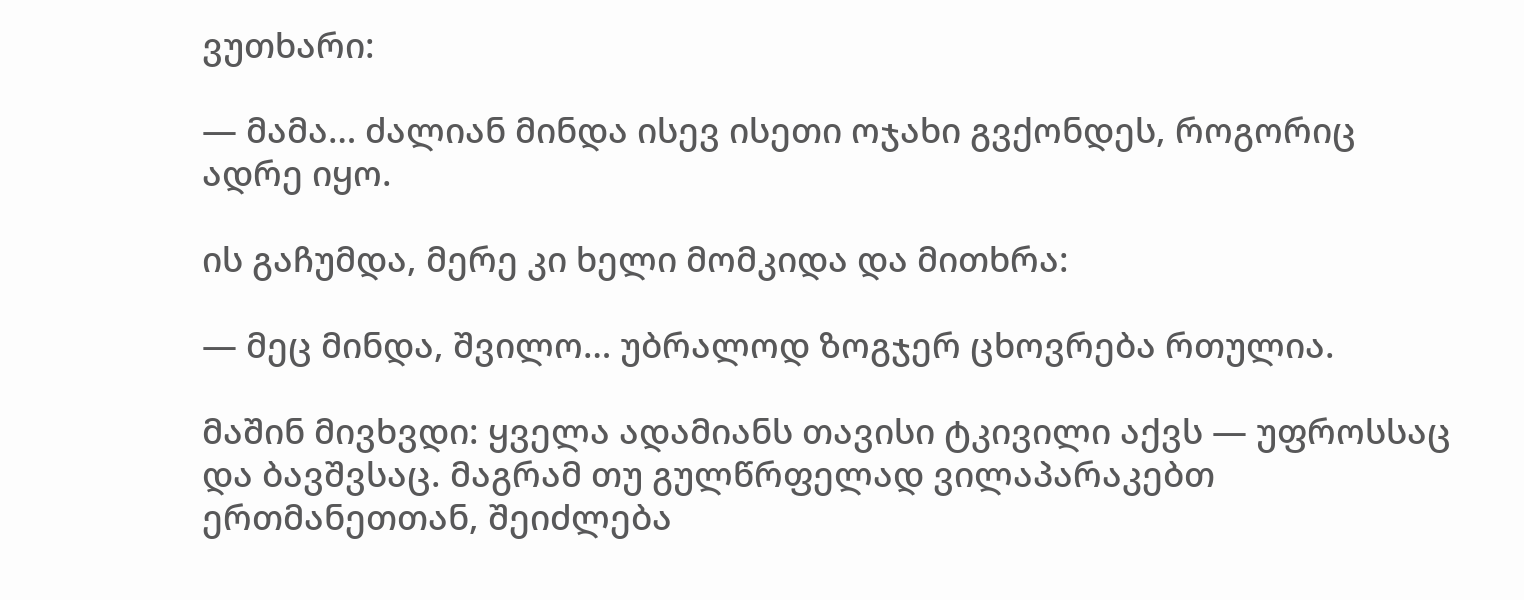ვუთხარი:

— მამა… ძალიან მინდა ისევ ისეთი ოჯახი გვქონდეს, როგორიც ადრე იყო.

ის გაჩუმდა, მერე კი ხელი მომკიდა და მითხრა:

— მეც მინდა, შვილო… უბრალოდ ზოგჯერ ცხოვრება რთულია.

მაშინ მივხვდი: ყველა ადამიანს თავისი ტკივილი აქვს — უფროსსაც და ბავშვსაც. მაგრამ თუ გულწრფელად ვილაპარაკებთ ერთმანეთთან, შეიძლება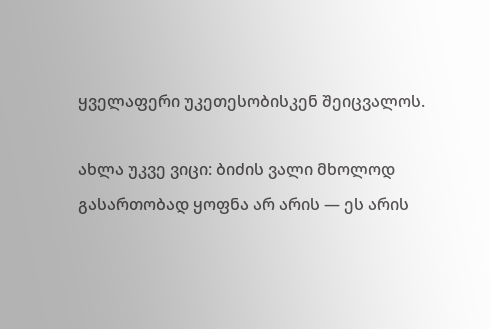ყველაფერი უკეთესობისკენ შეიცვალოს.

ახლა უკვე ვიცი: ბიძის ვალი მხოლოდ გასართობად ყოფნა არ არის — ეს არის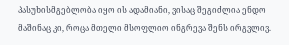პასუხისმგებლობა იყო ის ადამიანი, ვისაც შეგიძლია ენდო მაშინაც კი, როცა მთელი მსოფლიო ინგრევა შენს ირგვლივ.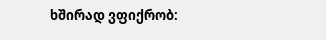ხშირად ვფიქრობ: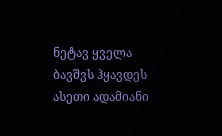ნეტავ ყველა ბავშვს ჰყავდეს ასეთი ადამიანი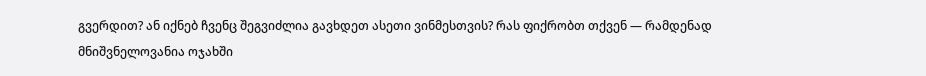გვერდით? ან იქნებ ჩვენც შეგვიძლია გავხდეთ ასეთი ვინმესთვის? რას ფიქრობთ თქვენ — რამდენად მნიშვნელოვანია ოჯახში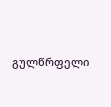გულწრფელი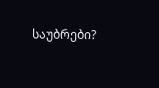საუბრები?